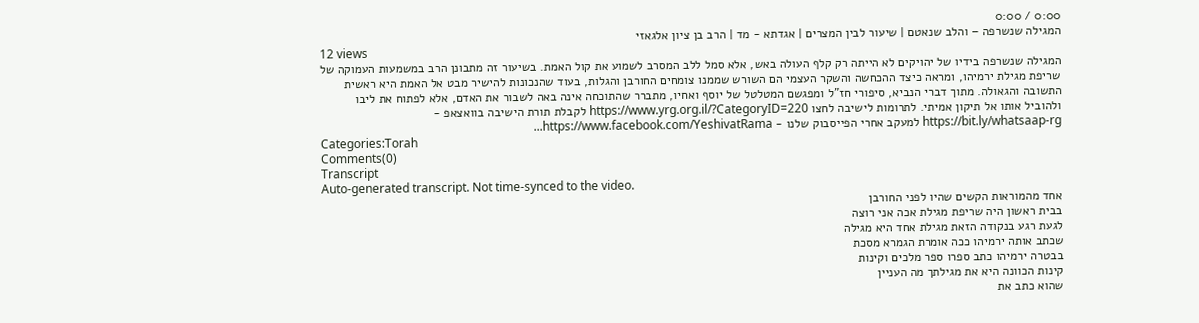0:00 / 0:00
המגילה שנשרפה – והלב שנאטם | שיעור לבין המצרים | אגדתא - מד | הרב בן ציון אלגאזי
12 views
המגילה שנשרפה בידיו של יהויקים לא הייתה רק קלף העולה באש, אלא סמל ללב המסרב לשמוע את קול האמת. בשיעור זה מתבונן הרב במשמעות העמוקה של שריפת מגילת ירמיהו, ומראה כיצד ההכחשה והשקר העצמי הם השורש שממנו צומחים החורבן והגלות, בעוד שהנכונות להישיר מבט אל האמת היא ראשית התשובה והגאולה. מתוך דברי הנביא, סיפורי חז"ל ומפגשם המטלטל של יוסף ואחיו, מתברר שהתוכחה אינה באה לשבור את האדם, אלא לפתוח את ליבו ולהוביל אותו אל תיקון אמיתי. לתרומות לישיבה לחצו https://www.yrg.org.il/?CategoryID=220 לקבלת תורת הישיבה בוואצאפ - https://bit.ly/whatsaap-rg למעקב אחרי הפייסבוק שלנו - https://www.facebook.com/YeshivatRama...
Categories:Torah
Comments(0)
Transcript
Auto-generated transcript. Not time-synced to the video.
אחד מהמוראות הקשים שהיו לפני החורבן
בבית ראשון היה שריפת מגילת אכה אני רוצה
לגעת רגע בנקודה הזאת מגילת אחד היא מגילה
שכתב אותה ירמיהו ככה אומרת הגמרא מסכת
בבטרה ירמיהו כתב ספרו ספר מלכים וקינות
קינות הכוונה היא את מגילתך מה העניין
שהוא כתב את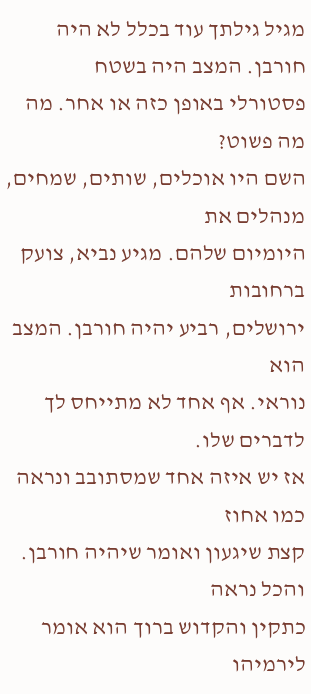מגיל גילתך עוד בכלל לא היה
חורבן. המצב היה בשטח
פסטורלי באופן כזה או אחר. מה מה פשוט?
השם היו אוכלים, שותים, שמחים, מנהלים את
היומיום שלהם. מגיע נביא, צועק ברחובות
ירושלים, רביע יהיה חורבן. המצב הוא
נוראי. אף אחד לא מתייחס לך לדברים שלו.
אז יש איזה אחד שמסתובב ונראה כמו אחוז
קצת שיגעון ואומר שיהיה חורבן. והכל נראה
כתקין והקדוש ברוך הוא אומר לירמיהו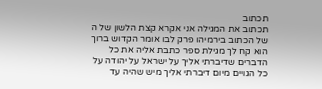תכתוב
תכתוב את המגילה אני אקרא קצת הלשון של ה
של הכתוב בירמיהו פרק לבו אומר הקדוש ברוך
הוא קח לך מגילת ספר כתבת אליה את כל
הדברים שדיברתי אליך על ישראל על יהודה על
כל הגויים מיום דיברתי אליך מיש שהיה עד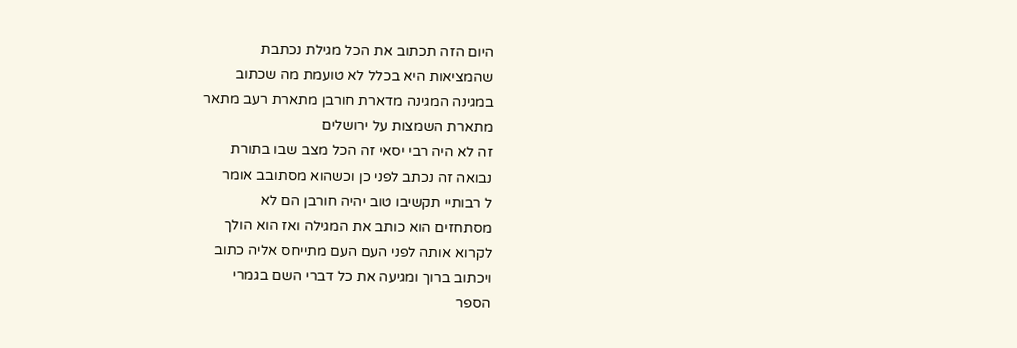היום הזה תכתוב את הכל מגילת נכתבת
שהמציאות היא בכלל לא טועמת מה שכתוב
במגינה המגינה מדארת חורבן מתארת רעב מתאר
מתארת השמצות על ירושלים
זה לא היה רבי יסאי זה הכל מצב שבו בתורת
נבואה זה נכתב לפני כן וכשהוא מסתובב אומר
ל רבותיי תקשיבו טוב יהיה חורבן הם לא
מסתחזים הוא כותב את המגילה ואז הוא הולך
לקרוא אותה לפני העם העם מתייחס אליה כתוב
ויכתוב ברוך ומגיעה את כל דברי השם בגמרי
הספר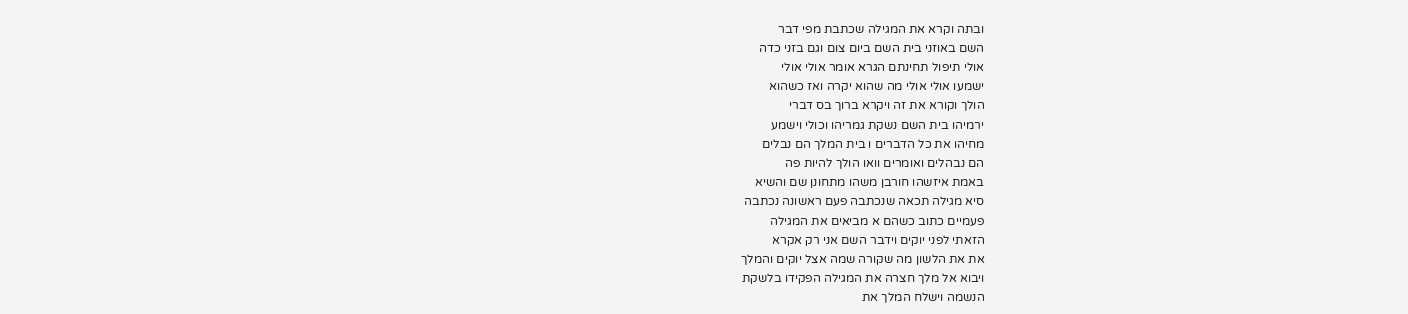ובתה וקרא את המגילה שכתבת מפי דבר
השם באוזני בית השם ביום צום וגם בזני כדה
אולי תיפול תחינתם הגרא אומר אולי אולי
ישמעו אולי אולי מה שהוא יקרה ואז כשהוא
הולך וקורא את זה ויקרא ברוך בס דברי
ירמיהו בית השם נשקת גמריהו וכולי וישמע
מחיהו את כל הדברים ו בית המלך הם נבלים
הם נבהלים ואומרים וואו הולך להיות פה
באמת איזשהו חורבן משהו מתחונן שם והשיא
סיא מגילה תכאה שנכתבה פעם ראשונה נכתבה
פעמיים כתוב כשהם א מביאים את המגילה
הזאתי לפני יוקים וידבר השם אני רק אקרא
את את הלשון מה שקורה שמה אצל יוקים והמלך
ויבוא אל מלך חצרה את המגילה הפקידו בלשקת
הנשמה וישלח המלך את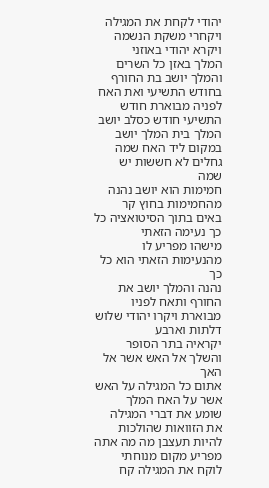יהודי לקחת את המגילה
ויקחרי משקת הנשמה ויקרא יהודי באוזני
המלך באזן כל השרים והמלך יושב בת החורף
בחודש התשיעי ואת האח לפניה מבוארת חודש
התשיעי חודש כסלב יושב המלך בית המלך יושב
במקום ליד האח שמה גחלים לא חששות יש שמה
חמימות הוא יושב נהנה מהחמימות בחוץ קר
באים בתוך הסיטואציה כל כך נעימה הזאתי
מישהו מפריע לו מהנעימות הזאתי הוא כל כך
נהנה והמלך יושב את החורף ותאח לפניו
מבוארת ויקרו יהודי שלוש דלתות וארבע
יקראיה בתר הסופר והשלך אל האש אשר אל האך
אתום כל המגילה על האש אשר על האח המלך
שומע את דברי המגילה את הזוואות שהולכות
להיות תעצבן מה מה אתה מפריע מקום מנוחתי
לוקח את המגילה קח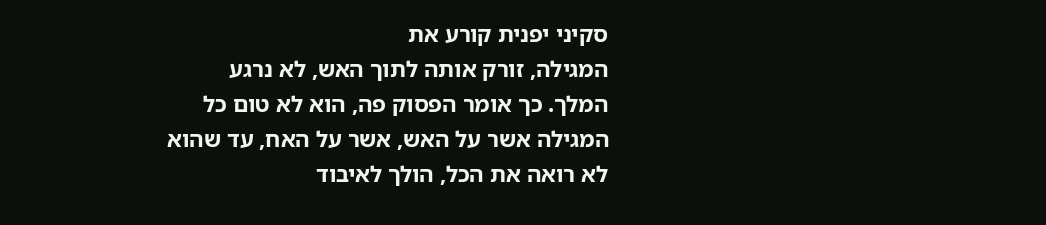סקיני יפנית קורע את
המגילה, זורק אותה לתוך האש, לא נרגע
המלך. כך אומר הפסוק פה, הוא לא טום כל
המגילה אשר על האש, אשר על האח, עד שהוא
לא רואה את הכל, הולך לאיבוד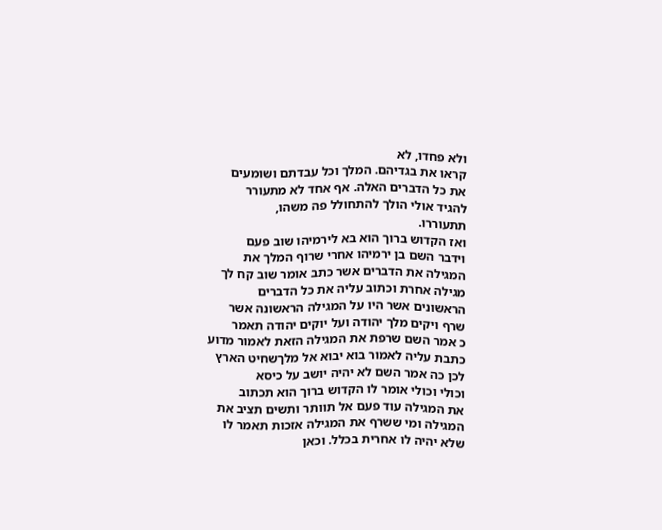ולא פחדו, לא
קראו את בגדיהם. המלך וכל עבדתם ושומעים
את כל הדברים האלה. אף אחד לא מתעורר
להגיד אולי הולך להתחולל פה משהו,
תתעוררו.
ואז הקדוש ברוך הוא בא לירמיהו שוב פעם
וידבר השם בן ירמיהו אחרי שרוף המלך את
המגילה את הדברים אשר כתב אומר שוב קח לך
מגילה אחרת וכתוב עליה את כל הדברים
הראשונים אשר היו על המגילה הראשונה אשר
שרף ויקים מלך יהודה ועל יוקים יהודה תאמר
כ אמר השם שרפת את המגילה הזאת לאמור מדוע
כתבת עליה לאמור בוא יבוא אל מלךשחיט הארץ
לכן כה אמר השם לא יהיה יושב על כיסא
וכולי וכולי אומר לו הקדוש ברוך הוא תכתוב
את המגילה עוד פעם אל תוותר ותשים תציב את
המגילה ומי ששרף את המגילה אזכות תאמר לו
שלא יהיה לו אחרית בכלל. וכאן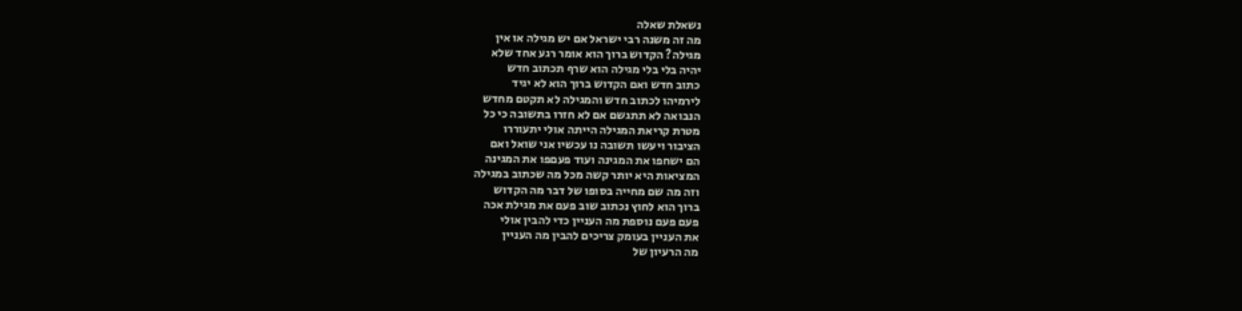נשאלת שאלה
מה זה משנה רבי ישראל אם יש מגילה או אין
מגילה? הקדוש ברוך הוא אומר רגע אחד שלא
יהיה בלי בלי מגילה הוא שרף תכתוב חדש
כתוב חדש ואם הקדוש ברוך הוא לא יגיד
לירמיהו לכתוב חדש והמגילה לא תקטם מחדש
הנבואה לא תתגשם אם לא חזרו בתשובה כי כל
מטרת קריאת המגילה הייתה אולי יתעוררו
הציבור ויעשו תשובה נו עכשיו אני שואל ואם
הם ישחפו את המגינה ועוד פעםפו את המגינה
המציאות היא יותר קשה מכל מה שכתוב במגילה
וזה מה שם מחייה בסופו של דבר מה הקדוש
ברוך הוא לחוץ נכתוב שוב פעם את מגילת אכה
פעם פעם נוספת מה העניין כדי להבין אולי
את העניין בעומק צריכים להבין מה העניין
מה הרעיון של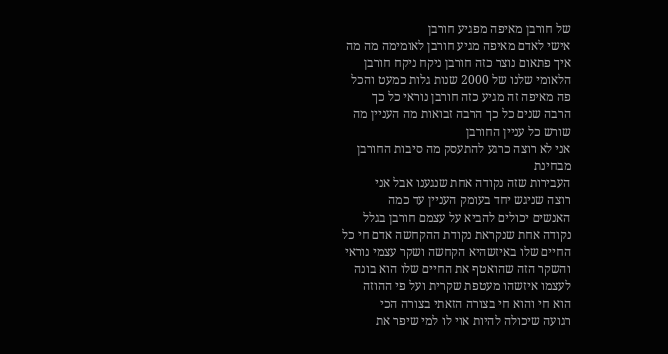של חורבן מאיפה מפגיע חורבן
אישי לאדם מאיפה מגיע חורבן לאומימה מה מה
איך פתאום נוצר כזה חורבן ניקח ניקח חורבן
הלאומי שלנו של 2000 שנות גלות כמעט והכל
פה מאיפה זה מגיע כזה חורבן נוראי כל כך
הרבה שנים כל כך הרבה זבואות מה העניין מה
שורש כל עניין החורבן
אני לא רוצה כרגע להתעסק מה סיבות החורבן
מבחינת
העבירות שזה נקודה אחת שנגענו אבל אני
רוצה שניגש יחד בעומק העניין עד כמה
האנשים יכולים להביא על עצמם חורבן בגלל
נקודה אחת שנקראת נקודת ההקחשה אדם חי כל
החיים שלו באיזשהיא הקחשה ושקר עצמי נוראי
והשקר הזה שהואטף את החיים שלו הוא בונה
לעצמו איזשהו מעטפת שקרית ועל פי ההוזה
הוא חי והוא חי בצורה הזאתי בצורה הכי
רגועה שיכולה להיות אוי לו למי שיפר את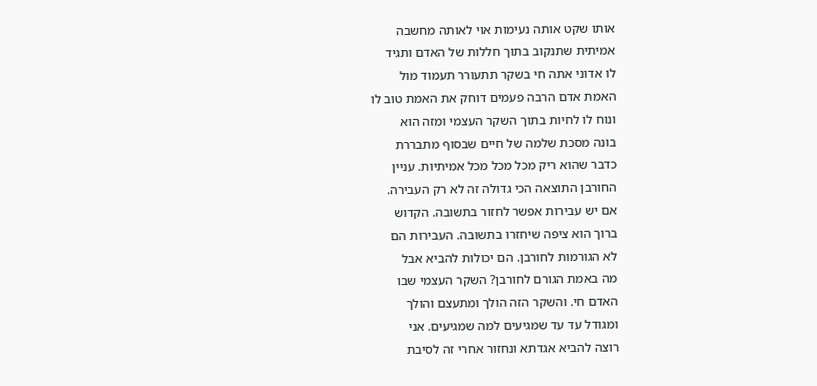אותו שקט אותה נעימות אוי לאותה מחשבה
אמיתית שתנקוב בתוך חללות של האדם ותגיד
לו אדוני אתה חי בשקר תתעורר תעמוד מול
האמת אדם הרבה פעמים דוחק את האמת טוב לו
ונוח לו לחיות בתוך השקר העצמי ומזה הוא
בונה מסכת שלמה של חיים שבסוף מתבררת
כדבר שהוא ריק מכל מכל מכל אמיתיות. עניין
החורבן התוצאה הכי גדולה זה לא רק העבירה.
אם יש עבירות אפשר לחזור בתשובה. הקדוש
ברוך הוא ציפה שיחזרו בתשובה. העבירות הם
לא הגורמות לחורבן. הם יכולות להביא אבל
מה באמת הגורם לחורבן? השקר העצמי שבו
האדם חי. והשקר הזה הולך ומתעצם והולך
ומגודל עד עד שמגיעים למה שמגיעים. אני
רוצה להביא אגדתא ונחזור אחרי זה לסיבת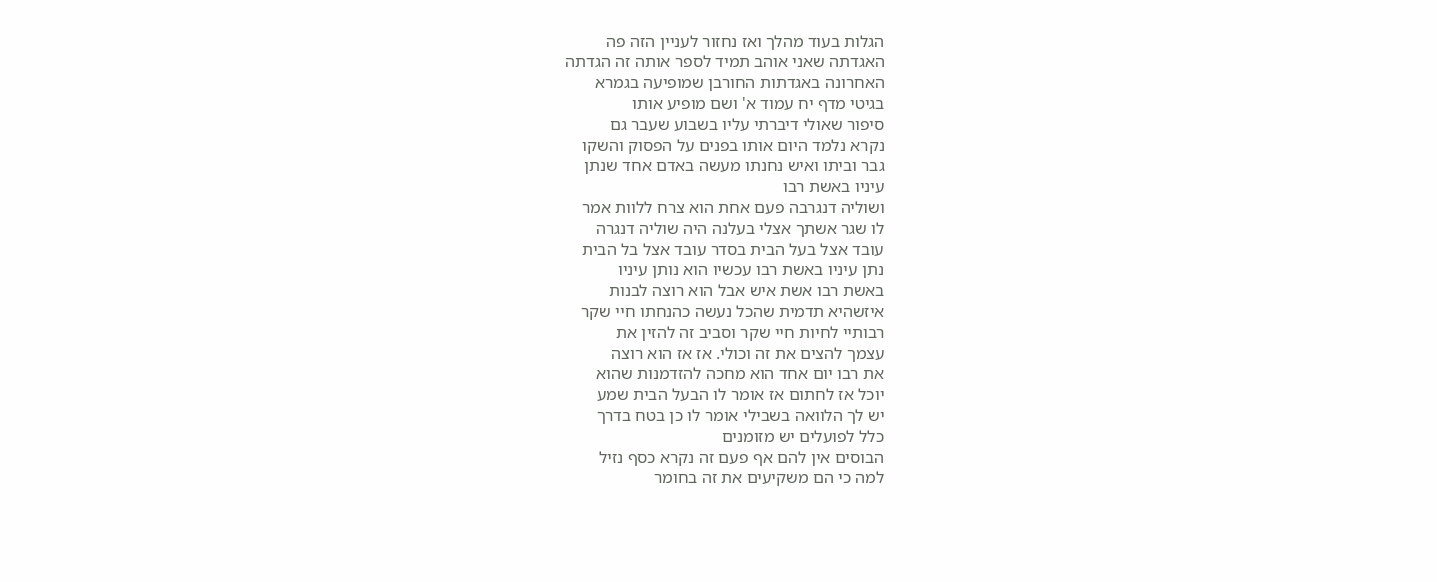הגלות בעוד מהלך ואז נחזור לעניין הזה פה
האגדתה שאני אוהב תמיד לספר אותה זה הגדתה
האחרונה באגדתות החורבן שמופיעה בגמרא
בגיטי מדף יח עמוד א' ושם מופיע אותו
סיפור שאולי דיברתי עליו בשבוע שעבר גם
נקרא נלמד היום אותו בפנים על הפסוק והשקו
גבר וביתו ואיש נחנתו מעשה באדם אחד שנתן
עיניו באשת רבו
ושוליה דנגרבה פעם אחת הוא צרח ללוות אמר
לו שגר אשתך אצלי בעלנה היה שוליה דנגרה
עובד אצל בעל הבית בסדר עובד אצל בל הבית
נתן עיניו באשת רבו עכשיו הוא נותן עיניו
באשת רבו אשת איש אבל הוא רוצה לבנות
איזשהיא תדמית שהכל נעשה כהנחתו חיי שקר
רבותיי לחיות חיי שקר וסביב זה להזין את
עצמך להצים את זה וכולי. אז אז הוא רוצה
את רבו יום אחד הוא מחכה להזדמנות שהוא
יוכל אז לחתום אז אומר לו הבעל הבית שמע
יש לך הלוואה בשבילי אומר לו כן בטח בדרך
כלל לפועלים יש מזומנים
הבוסים אין להם אף פעם זה נקרא כסף נזיל
למה כי הם משקיעים את זה בחומר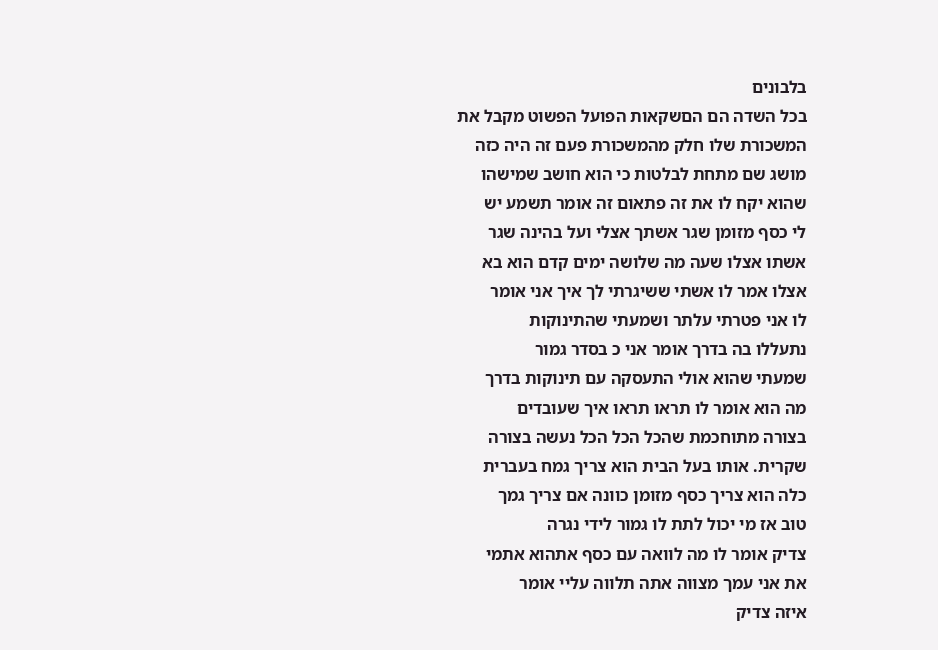בלבונים
בכל השדה הם הםשקאות הפועל הפשוט מקבל את
המשכורת שלו חלק מהמשכורת פעם זה היה כזה
מושג שם מתחת לבלטות כי הוא חושב שמישהו
שהוא יקח לו את זה פתאום זה אומר תשמע יש
לי כסף מזומן שגר אשתך אצלי ועל בהינה שגר
אשתו אצלו שעה מה שלושה ימים קדם הוא בא
אצלו אמר לו אשתי ששיגרתי לך איך אני אומר
לו אני פטרתי עלתר ושמעתי שהתינוקות
נתעללו בה בדרך אומר אני כ בסדר גמור
שמעתי שהוא אולי התעסקה עם תינוקות בדרך
מה הוא אומר לו תראו תראו איך שעובדים
בצורה מתוחכמת שהכל הכל הכל נעשה בצורה
שקרית. אותו בעל הבית הוא צריך גמח בעברית
כלה הוא צריך כסף מזומן כוונה אם צריך גמך
טוב אז מי יכול לתת לו גמור לידי נגרה
צדיק אומר לו מה לוואה עם כסף אתהוא אתמי
את אני עמך מצווה אתה תלווה עליי אומר
איזה צדיק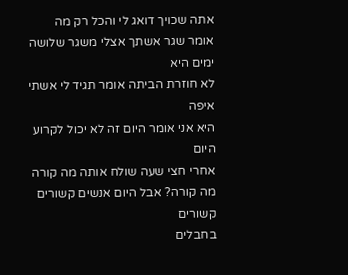אתה שכויך דואג לי והכל רק מה
אומר שגר אשתך אצלי משגר שלושה ימים היא
לא חוזרת הביתה אומר תגיד לי אשתי איפה
היא אני אומר היום זה לא יכול לקרוע היום
אחרי חצי שעה שולח אותה מה קורה
מה קורה? אבל היום אנשים קשורים קשורים
בחבלים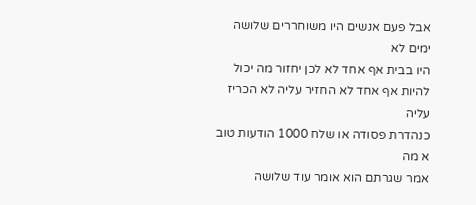אבל פעם אנשים היו משוחררים שלושה ימים לא
היו בבית אף אחד לא לכן יחזור מה יכול
להיות אף אחד לא החזיר עליה לא הכריז עליה
כנהדרת פסודה או שלח 1000 הודעות טוב א מה
אמר שגרתם הוא אומר עוד שלושה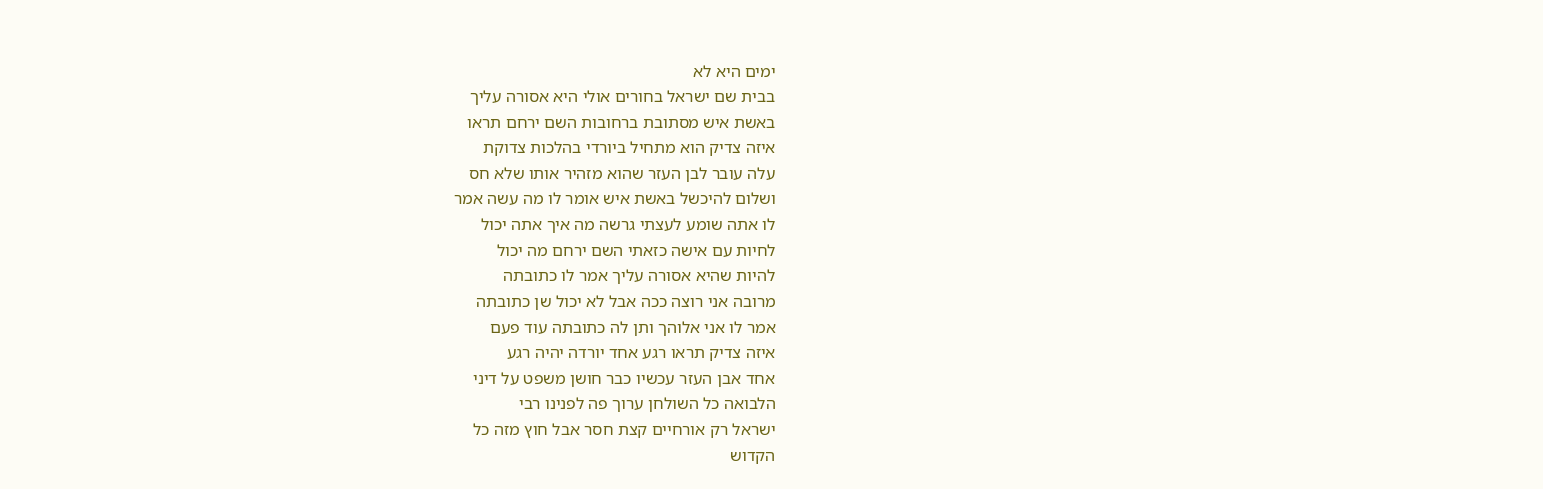ימים היא לא
בבית שם ישראל בחורים אולי היא אסורה עליך
באשת איש מסתובת ברחובות השם ירחם תראו
איזה צדיק הוא מתחיל ביורדי בהלכות צדוקת
עלה עובר לבן העזר שהוא מזהיר אותו שלא חס
ושלום להיכשל באשת איש אומר לו מה עשה אמר
לו אתה שומע לעצתי גרשה מה איך אתה יכול
לחיות עם אישה כזאתי השם ירחם מה יכול
להיות שהיא אסורה עליך אמר לו כתובתה
מרובה אני רוצה ככה אבל לא יכול שן כתובתה
אמר לו אני אלוהך ותן לה כתובתה עוד פעם
איזה צדיק תראו רגע אחד יורדה יהיה רגע
אחד אבן העזר עכשיו כבר חושן משפט על דיני
הלבואה כל השולחן ערוך פה לפנינו רבי
ישראל רק אורחיים קצת חסר אבל חוץ מזה כל
הקדוש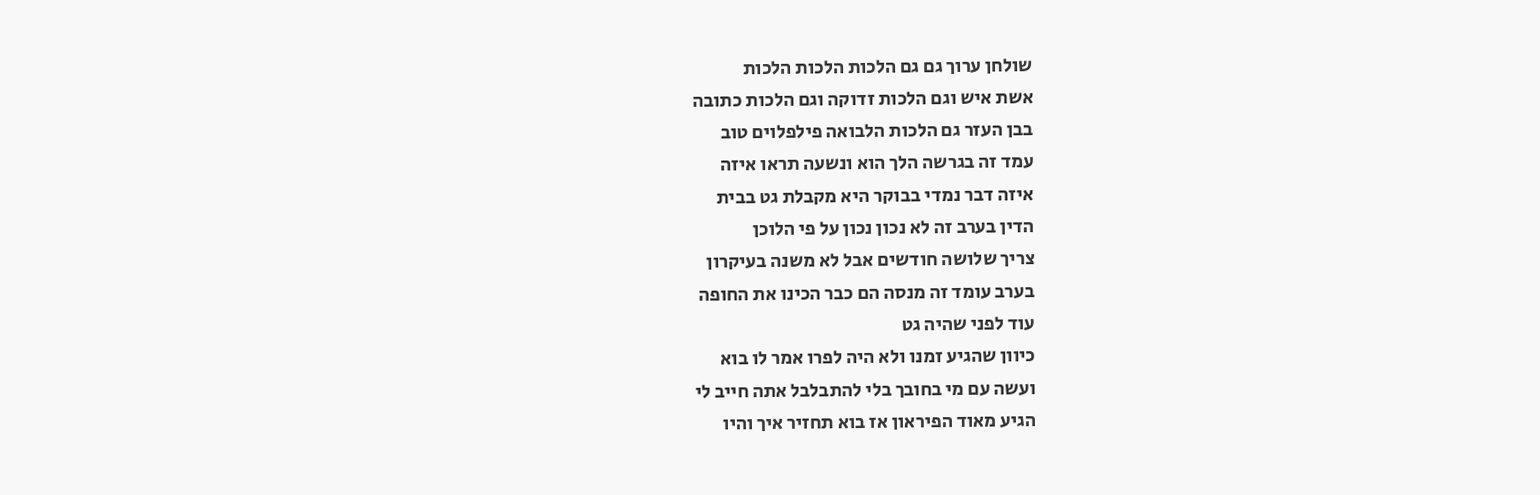שולחן ערוך גם גם הלכות הלכות הלכות
אשת איש וגם הלכות זדוקה וגם הלכות כתובה
בבן העזר גם הלכות הלבואה פילפלוים טוב
עמד זה בגרשה הלך הוא ונשעה תראו איזה
איזה דבר נמדי בבוקר היא מקבלת גט בבית
הדין בערב זה לא נכון נכון על פי הלוכן
צריך שלושה חודשים אבל לא משנה בעיקרון
בערב עומד זה מנסה הם כבר הכינו את החופה
עוד לפני שהיה גט
כיוון שהגיע זמנו ולא היה לפרו אמר לו בוא
ועשה עם מי בחובך בלי להתבלבל אתה חייב לי
הגיע מאוד הפיראון אז בוא תחזיר איך והיו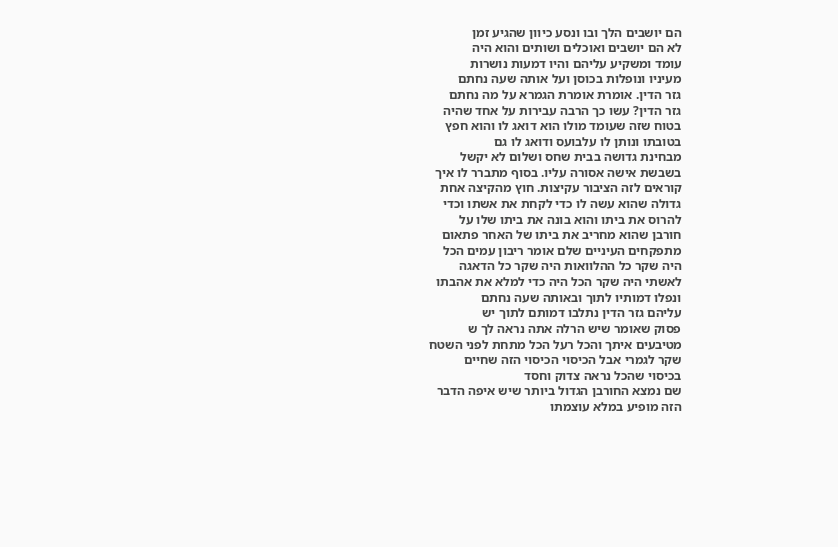הם יושבים הלך ובו ונסע כיוון שהגיע זמן
לא הם יושבים ואוכלים ושותים והוא היה
עומד ומשקיע עליהם והיו דמעות נושרות
מעיניו ונופלות בכוסן ועל אותה שעה נחתם
גזר הדין. אומרת אומרת הגמרא על מה נחתם
גזר הדין? עשו כך הרבה עבירות על אחד שהיה
בטוח שזה שעומד מולו הוא דואג לו והוא חפץ
בטובתו ונותן לו עלבועס ודואג לו גם
מבחינת גדושה בבית שחס ושלום לא יקשל
בשבשת אישה אסורה עליו. בסוף מתברר לו איך
קוראים לזה הציבור עקיצות. חוץ מהקיצה אחת
גדולה שהוא עשה לו כדי לקחת את אשתו וכדי
להרוס את ביתו והוא בונה את ביתו שלו על
חורבן שהוא מחריב את ביתו של האחר פתאום
מתפקחים העיניים שלם אומר ריבון עמים הכל
היה שקר כל ההלוואות היה שקר כל הדאגה
לאשתי היה שקר הכל היה כדי למלא את אהבתו
ונפלו דמותיו לתוך ובאותה שעה נחתם
עליהם גזר הדין נתלבו דמותם לתוך יש
פסוק שאומר שיש הרלה אתה נראה לך ש
מטיבעים איתך והכל רעל הכל מתחת לפני השטח
שקר לגמרי אבל הכיסוי הכיסוי הזה שחיים
בכיסוי שהכל נראה צדוק וחסד
שם נמצא החורבן הגדול ביותר שיש איפה הדבר
הזה מופיע במלא עוצמתו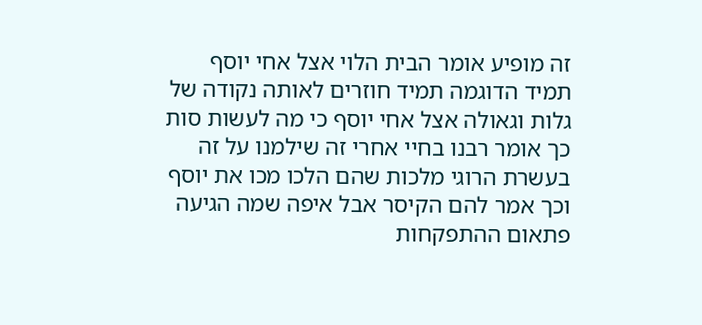זה מופיע אומר הבית הלוי אצל אחי יוסף
תמיד הדוגמה תמיד חוזרים לאותה נקודה של
גלות וגאולה אצל אחי יוסף כי מה לעשות סות
כך אומר רבנו בחיי אחרי זה שילמנו על זה
בעשרת הרוגי מלכות שהם הלכו מכו את יוסף
וכך אמר להם הקיסר אבל איפה שמה הגיעה
פתאום ההתפקחות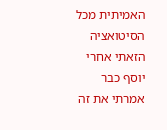האמיתית מכל הסיטואציה
הזאתי אחרי יוסף כבר אמרתי את זה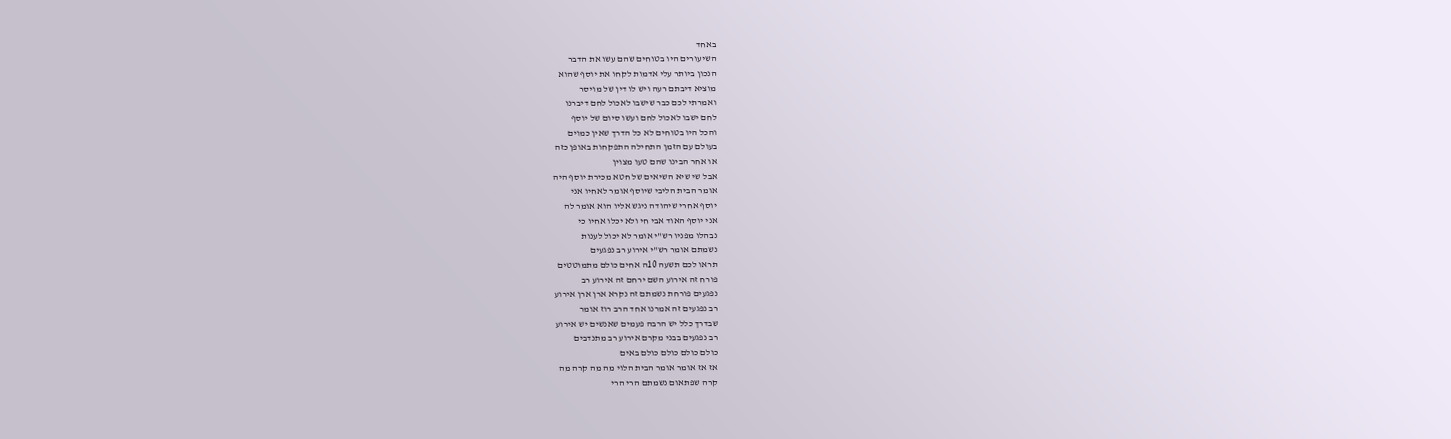באחד
השיעורים היו בטוחים שהם עשו את הדבר
הנכון ביותר עלי אדמות לקחו את יוסף שהוא
מוציא דיבתם רעה ויש לו דין של מויסר
ואמרתי לכם כבר שישבו לאכול לחם דיברנו
לחם ישבו לאכול לחם ועשו סיום של יוסף
והכל היו בטוחים לא כל הדרך שאין כמוים
בעולם עם הזמן התחילה התפקחות באופן כזה
או אחר הבינו שהם טעו מצוין
אבל שי שיא השיאים של חטא מכירת יוסף היה
אומר הבית הליבי שיוסף אומר לאחיו אני
יוסף אחרי שיהודה ניגש אליו הוא אומר לה
אני יוסף האוד אבי חי ולא יכלו אחיו כי
נבהלו מפניו רש"י אומר לא יכול לענות
נשמתם אומר רש"י אירוע רב נפגעים
תראו לכם תשעה 10ה אחים כולם מתמוטטים
פורח זה אירוע השם ירחם זה אירוע רב
נפגעים פורחת נשמתם זה נקרא ארן ארן אירוע
רב נפגעים זה אמרנו אחד הרב רוז אומר
שבדרך כלל יש הרבה פעמים שאנשים יש אירוע
רב נפגעים בבני מקרם אירוע רב מתנדבים
כולם כולם כולם כולם באים
אז אז אומר אומר הבית הלוי מה מה קרה מה
קרה שפתאום נשמתם הרי הרי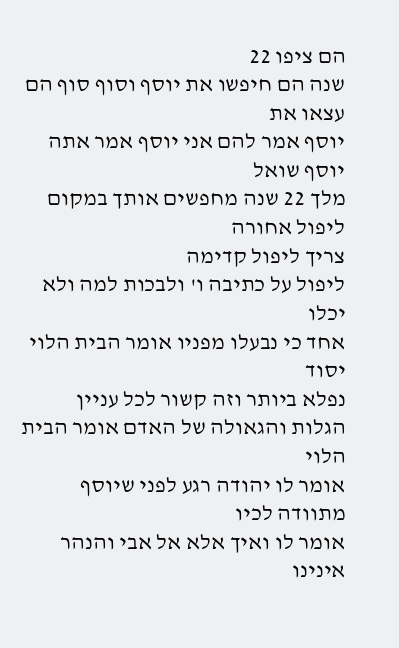הם ציפו 22
שנה הם חיפשו את יוסף וסוף סוף הם עצאו את
יוסף אמר להם אני יוסף אמר אתה יוסף שואל
מלך 22 שנה מחפשים אותך במקום ליפול אחורה
צריך ליפול קדימה
ליפול על כתיבה ו' ולבכות למה ולא יכלו
אחד כי נבעלו מפניו אומר הבית הלוי יסוד
נפלא ביותר וזה קשור לכל עניין
הגלות והגאולה של האדם אומר הבית הלוי
אומר לו יהודה רגע לפני שיוסף מתוודה לכיו
אומר לו ואיך אלא אל אבי והנהר אינינו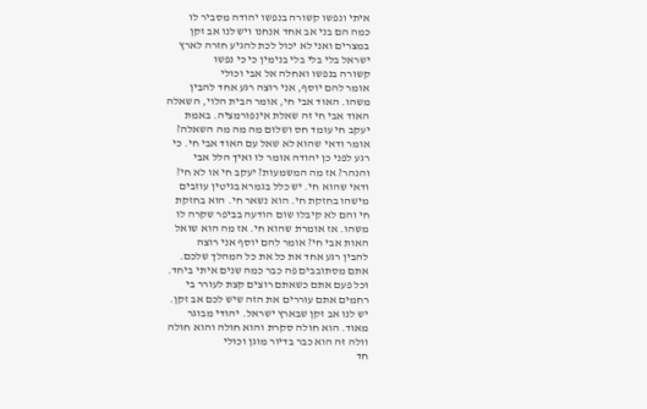איתי ונפשו קשורה בנפשו יהודה מסביר לו
כמה הם בני אב אחד אנחנו ויש לנו אב זקן
במצרים ואני לא יכול לכת להגיע חזרה לארץ
ישראל בלי בלי בלי בנימין כי כי נפשו
קשורה בנפשו ואחלה אל אבי וכולי
אומר להם יוסף, אני רוצה רגע אחד להבין
משהו. האוד אבי חי, אומר הבית הלוי, השאלה
האוד אבי חי זה שאלת אינפורמציה. באמת
יעקב חי עומד חס ושלום מה מה מה השאלה?
אומר ודאי שהוא לא שאל עם האוד אבי חי. כי
רגע לפני כן יהודה אומר לו ואיך הלל אבי
והנהר? אז מה המשמעות? יעקב חי או לא חי?
ודאי שהוא חי. יש כלל בגמרא בגיטין עוזבים
מישהו בחזקת חי. הוא נשאר חי. הוא בחזקת
חי והם לא קיבלו שום הודעה בביפר שקרה לו
משהו. אז אומרת שהוא חי. אז מה הוא שואל
האות אבי חי? אומר להם יוסף אני רוצה
להבין רגע אחד את כל את כל המהלך שלכם.
אתם מסתובבים פה כבר כמה שנים איתי ביחד.
וכל פעם אתם כשאתם רוצים קצת לעורר בי
רחמים אתם עוררים את הזה שיש לכם אב זקן.
יש לנו אב זקן שבארץ ישראל. יהודי מבוגר
מאוד. הוא חולה סקרת והוא חולה והוא חולה
וולה זה הוא כבר בדיור מוגן וכולי
חד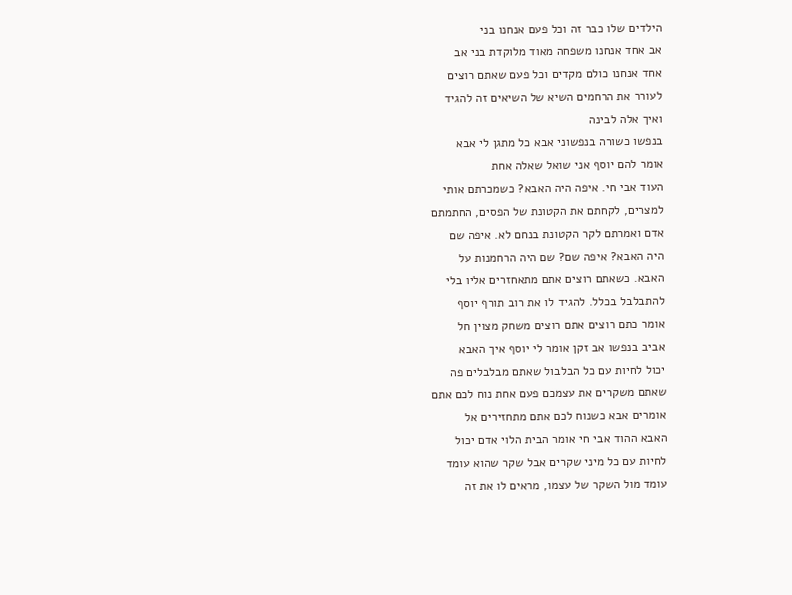הילדים שלו כבר זה וכל פעם אנחנו בני
אב אחד אנחנו משפחה מאוד מלוקדת בני אב
אחד אנחנו כולם מקדים וכל פעם שאתם רוצים
לעורר את הרחמים השיא של השיאים זה להגיד
ואיך אלה לבינה
בנפשו כשורה בנפשוני אבא כל מתגן לי אבא
אומר להם יוסף אני שואל שאלה אחת
העוד אבי חי. איפה היה האבא? כשמכרתם אותי
למצרים, לקחתם את הקטונת של הפסים, החתמתם
אדם ואמרתם לקר הקטונת בנחם לא. איפה שם
היה האבא? איפה שם? שם היה הרחמנות על
האבא. כשאתם רוצים אתם מתאחזרים אליו בלי
להתבלבל בכלל. להגיד לו את רוב תורף יוסף
אומר כתם רוצים אתם רוצים משחק מצוין חל
אביב בנפשו אב זקן אומר לי יוסף איך האבא
יכול לחיות עם כל הבלבול שאתם מבלבלים פה
שאתם משקרים את עצמכם פעם אחת נוח לכם אתם
אומרים אבא כשנוח לכם אתם מתחזירים אל
האבא ההוד אבי חי אומר הבית הלוי אדם יכול
לחיות עם כל מיני שקרים אבל שקר שהוא עומד
עומד מול השקר של עצמו, מראים לו את זה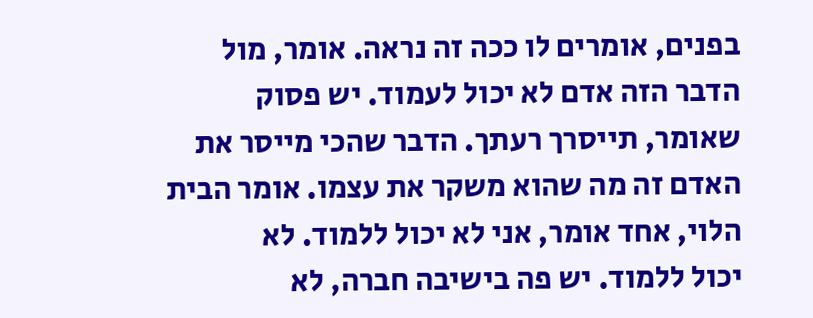בפנים, אומרים לו ככה זה נראה. אומר, מול
הדבר הזה אדם לא יכול לעמוד. יש פסוק
שאומר, תייסרך רעתך. הדבר שהכי מייסר את
האדם זה מה שהוא משקר את עצמו. אומר הבית
הלוי, אחד אומר, אני לא יכול ללמוד. לא
יכול ללמוד. יש פה בישיבה חברה, לא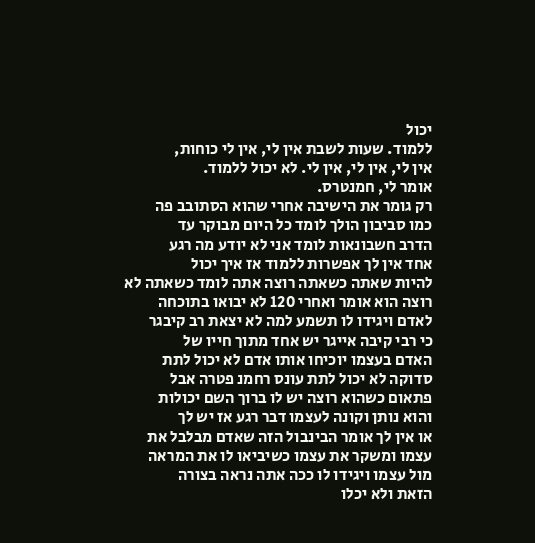יכול
ללמוד. שעות לשבת אין לי, אין לי כוחות,
אין לי, אין לי, אין לי. לא יכול ללמוד.
אומר לי, חמנטרס.
רק גומר את הישיבה אחרי שהוא הסתובב פה
כמו סביבון הולך לומד כל היום מבוקר עד
הדרב חשבונאות לומד אני לא יודע מה רגע
אחד אין לך אפשרות ללמוד אז איך יכול
להיות שאתה כשאתה רוצה אתה לומד כשאתה לא
רוצה הוא אומר ואחרי 120 לא יבואו בתוכחה
לאדם ויגידו לו תשמע למה לא יצאת רב קיבגר
כי רבי קיבה אייגר יש אחד מתוך חייו של
האדם בעצמו יוכיחו אותו אדם לא יכול לתת
סדוקה לא יכול לתת עונס רחמנ פטרה אבל
פתאום כשהוא רוצה יש לו ברוך השם יכולות
והוא נותן וקונה לעצמו דבר רגע אז יש לך
או אין לך אומר הבינבול הזה שאדם מבלבל את
עצמו ומשקר את עצמו כשיביאו לו את המראה
מול עצמו ויגידו לו ככה אתה נראה בצורה
הזאת ולא יכלו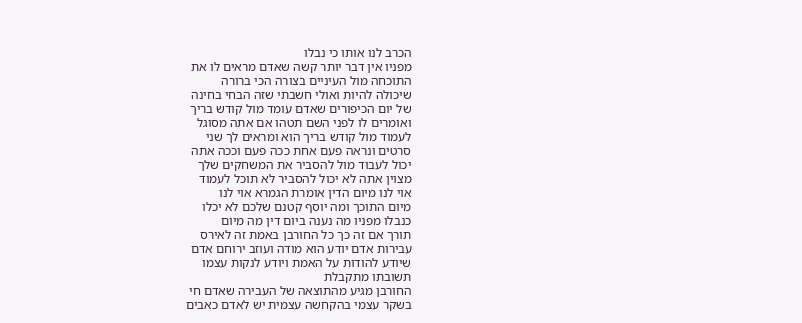הכרב לנו אותו כי נבלו
מפניו אין דבר יותר קשה שאדם מראים לו את
התוכחה מול העיניים בצורה הכי ברורה
שיכולה להיות ואולי חשבתי שזה הבחי בחינה
של יום הכיפורים שאדם עומד מול קודש בריך
ואומרים לו לפני השם תטהו אם אתה מסוגל
לעמוד מול קודש בריך הוא ומראים לך שני
סרטים ונראה פעם אחת ככה פעם וככה אתה
יכול לעבוד מול להסביר את המשחקים שלך
מצוין אתה לא יכול להסביר לא תוכל לעמוד
אוי לנו מיום הדין אומרת הגמרא אוי לנו
מיום התוכך ומה יוסף קטנם שלכם לא יכלו
כנבלו מפניו מה נענה ביום דין מה מיום
תורך אם זה כך כל החורבן באמת זה לאירס
עבירות אדם יודע הוא מודה ועוזב ירוחם אדם
שיודע להודות על האמת ויודע לנקות עצמו
תשובתו מתקבלת
החורבן מגיע מהתוצאה של העבירה שאדם חי
בשקר עצמי בהקחשה עצמית יש לאדם כאבים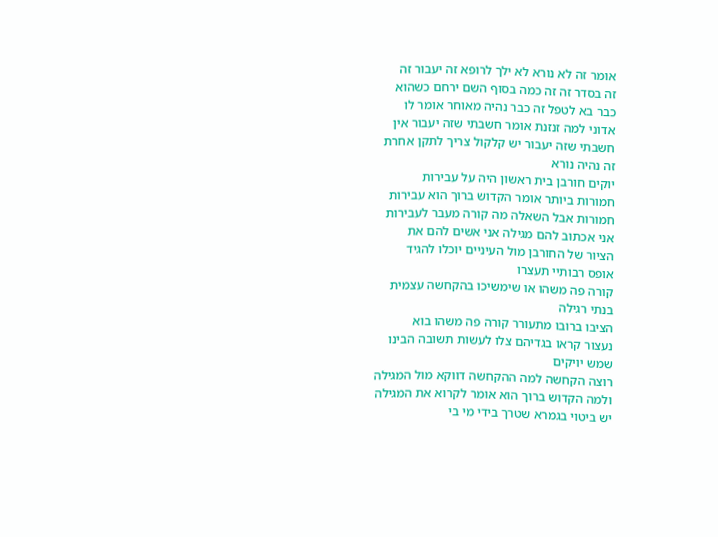אומר זה לא נורא לא ילך לרופא זה יעבור זה
זה בסדר זה זה כמה בסוף השם ירחם כשהוא
כבר בא לטפל זה כבר נהיה מאוחר אומר לו
אדוני למה זנזנת אומר חשבתי שזה יעבור אין
חשבתי שזה יעבור יש קלקול צריך לתקן אחרת
זה נהיה נורא
יוקים חורבן בית ראשון היה על עבירות
חמורות ביותר אומר הקדוש ברוך הוא עבירות
חמורות אבל השאלה מה קורה מעבר לעבירות
אני אכתוב להם מגילה אני אשים להם את
הציור של החורבן מול העיניים יוכלו להגיד
אופס רבותיי תעצרו
קורה פה משהו או שימשיכו בהקחשה עצמית
בנתי רגילה
הציבו ברובו מתעורר קורה פה משהו בוא
נעצור קראו בגדיהם צלו לעשות תשובה הבינו
שמש יויקים
רוצה הקחשה למה ההקחשה דווקא מול המגילה
ולמה הקדוש ברוך הוא אומר לקרוא את המגילה
יש ביטוי בגמרא שטרך בידי מי בי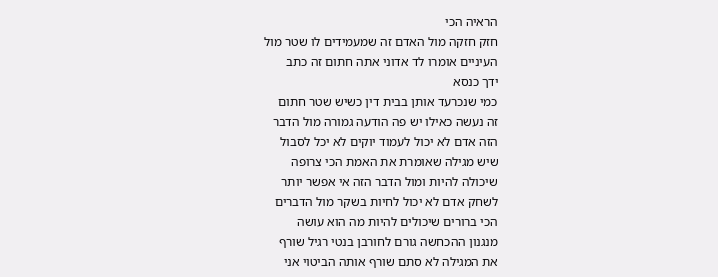הראיה הכי
חזק חזקה מול האדם זה שמעמידים לו שטר מול
העיניים אומרו לד אדוני אתה חתום זה כתב
ידך כנסא
כמי שנכרעד אותן בבית דין כשיש שטר חתום
זה נעשה כאילו יש פה הודעה גמורה מול הדבר
הזה אדם לא יכול לעמוד יוקים לא יכל לסבול
שיש מגילה שאומרת את האמת הכי צרופה
שיכולה להיות ומול הדבר הזה אי אפשר יותר
לשחק אדם לא יכול לחיות בשקר מול הדברים
הכי ברורים שיכולים להיות מה הוא עושה
מנגנון ההכחשה גורם לחורבן בנטי רגיל שורף
את המגילה לא סתם שורף אותה הביטוי אני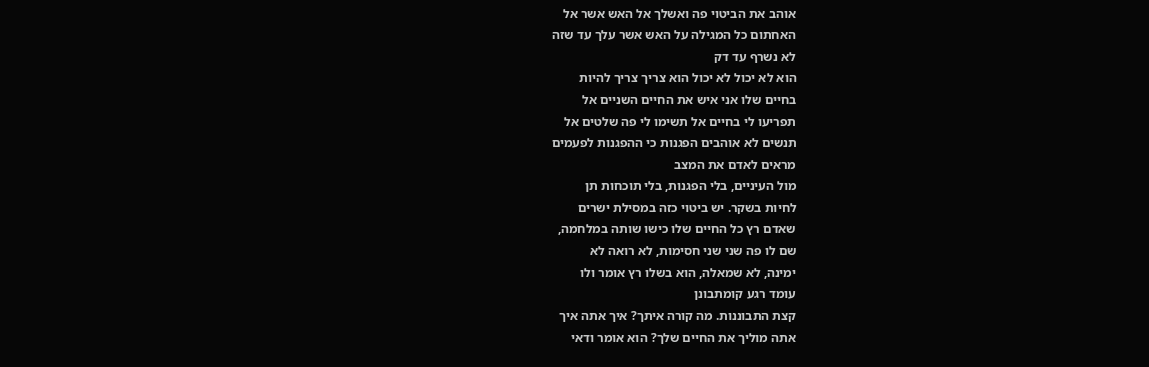אוהב את הביטוי פה ואשלך אל האש אשר אל
האחתום כל המגילה על האש אשר עלך עד שזה
לא נשרף עד דק
הוא לא יכול לא יכול הוא צריך צריך להיות
בחיים שלו אני איש את החיים השניים אל
תפריעו לי בחיים אל תשימו לי פה שלטים אל
תנשים לא אוהבים הפגנות כי ההפגנות לפעמים
מראים לאדם את המצב
מול העיניים, בלי הפגנות, בלי תוכחות תן
לחיות בשקר. יש ביטוי כזה במסילת ישרים
שאדם רץ כל החיים שלו כישו שותה במלחמה,
שם לו פה שני שני חסימות, לא רואה לא
ימינה, לא שמאלה, הוא בשלו רץ אומר ולו
עומד רגע קומתבונן
קצת התבוננות. מה קורה איתך? איך אתה איך
אתה מוליך את החיים שלך? הוא אומר ודאי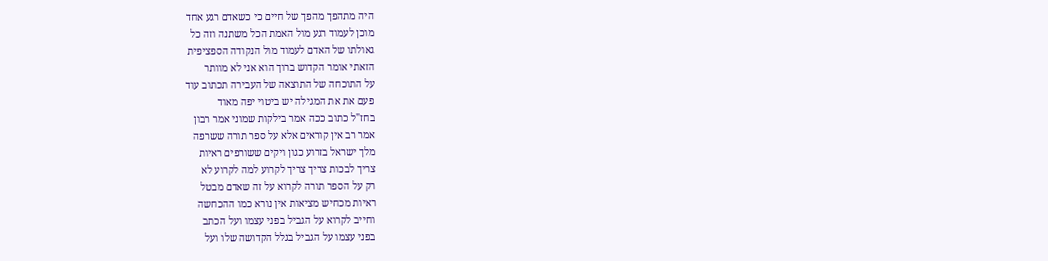היה מתהפך מהפך של חיים כי כשאדם רגע אחד
מוכן לעמוד רגע מול האמת הכל משתנה וזה כל
גאולתו של האדם לעמוד מול הנקודה הספציפית
הזאתי אומר הקדוש ברוך הוא אני לא מוותר
על התוכחה של התוצאה של העבירה תכתוב עוד
פעם את את המגילה יש ביטוי יפה מאוד
בחז"ל כתוב ככה אמר בילקות שמוני אמר רבון
אמר רב אין קוראים אלא על ספר תורה ששרפה
מלך ישראל בזרוע כגון ויקים ששורפים ראיות
צריך לבכות צריך צריך לקרוע למה לקרוע לא
רק על הספר תורה לקרוא על זה שאדם מבטל
ראיות מכחיש מציאות אין נורא כמו ההכחשה
וחייב לקרוא על הגביל בפני עצמו ועל הכתב
בפני עצמו על הגביל בגלל הקדושה שלו ועל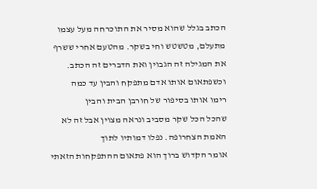הכתב בגלל שהוא מסיר את התוכרחה מעל עצמו
מתעלם, מטשטש וחי בשקר. מהטעם אחרי ששרף
את המגילה זה הגבוין ואת הדברים זה הכתב.
וכשפתאום אותו אדם מתפקח והבין עד כמה
רימו אותו בסיפור של חורבן הבית והבין
שהכל הכל שקר מסביב ונראה מצוין אבל זה לא
האמת הצחרופה. נפלו דמותיו לתוך
אומר הקדוש ברוך הוא פתאום ההתפקחות הזאתי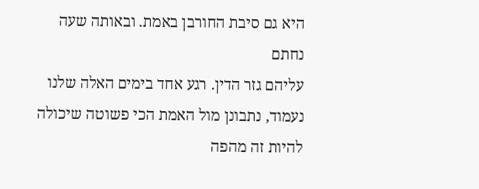היא גם סיבת החורבן באמת. ובאותה שעה נחתם
עליהם גזר הדין. רגע אחד בימים האלה שלנו
נעמוד, נתבונן מול האמת הכי פשוטה שיכולה
להיות זה מהפה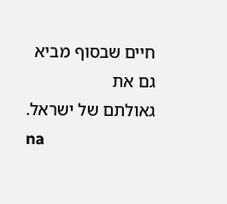חיים שבסוף מביא גם את
גאולתם של ישראל.
na